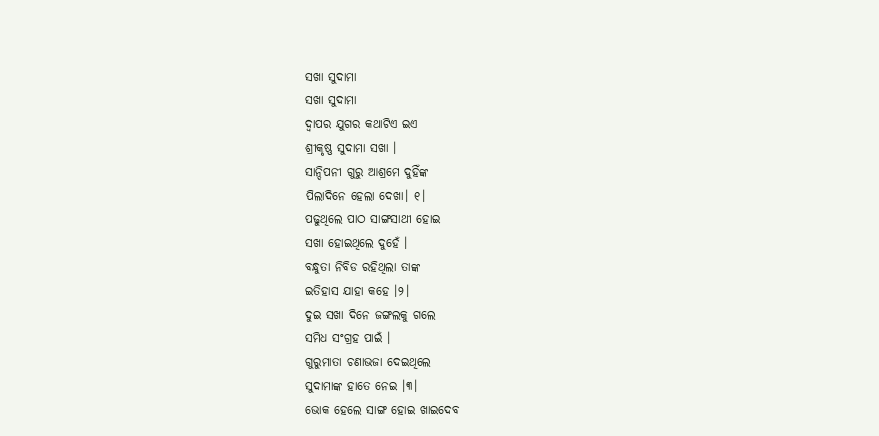ସଖା ସୁଦାମା
ସଖା ସୁଦାମା
ଦ୍ଵାପର ଯୁଗର କଥାଟିଏ ଇଏ
ଶ୍ରୀକୃଷ୍ଣ ସୁଦାମା ସଖା ।
ସାନ୍ଦିପନୀ ଗୁରୁ ଆଶ୍ରମେ ଦୁହିଁଙ୍କ
ପିଲାଦିନେ ହେଲା ଦେଖା। ୧।
ପଢୁଥିଲେ ପାଠ ସାଙ୍ଗସାଥୀ ହୋଇ
ସଖା ହୋଇଥିଲେ ଦୁହେଁ ।
ବନ୍ଧୁତା ନିବିଡ ରହିଥିଲା ତାଙ୍କ
ଇତିହାସ ଯାହା କହେ ।୨।
ଦୁଇ ସଖା ଦିନେ ଜଙ୍ଗଲକୁ ଗଲେ
ସମିଧ ସଂଗ୍ରହ ପାଇଁ ।
ଗୁରୁମାତା ଚଣାଭଜା ଦେଇଥିଲେ
ସୁଦାମାଙ୍କ ହାତେ ନେଇ ।୩।
ଭୋକ ହେଲେ ସାଙ୍ଗ ହୋଇ ଖାଇଦେବ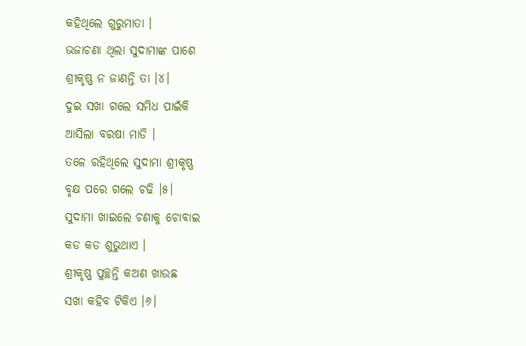କହିଥିଲେ ଗୁରୁମାତା ।
ଭଜାଚଣା ଥିଲା ସୁଦାମାଙ୍କ ପାଶେ
ଶ୍ରୀକୃଷ୍ଣ ନ ଜାଣନ୍ତି ତା ।୪।
ଦୁଇ ସଖା ଗଲେ ସମିଧ ପାଇଁକି
ଆସିଲା ବରଷା ମାଡି ।
ତଳେ ରହିଥିଲେ ସୁଦାମା ଶ୍ରୀକୃଷ୍ଣ
ବୃକ୍ଷ ପରେ ଗଲେ ଚଢି ।୫।
ସୁଦାମା ଖାଇଲେ ଚଣାକୁ ଚୋବାଇ
କଡ କଡ ଶୁଭୁଥାଏ ।
ଶ୍ରୀକୃଷ୍ଣ ପୁଚ୍ଛନ୍ତି କଅଣ ଖାଉଛ
ସଖା କହିବ ଟିକିଏ ।୬।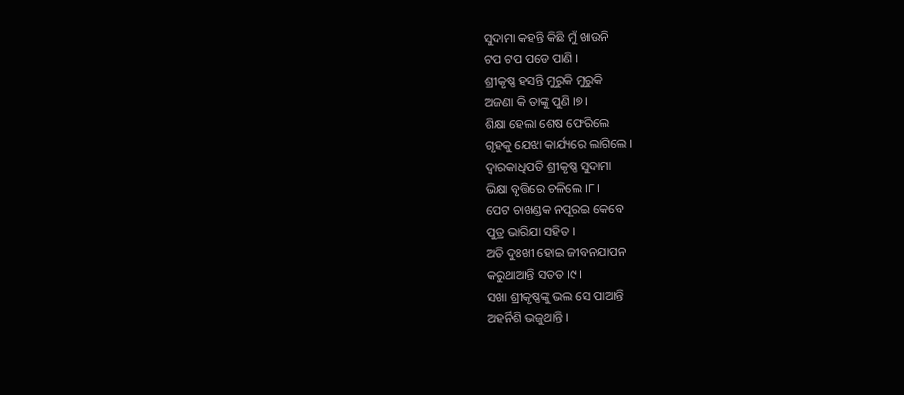ସୁଦାମା କହନ୍ତି କିଛି ମୁଁ ଖାଉନି
ଟପ ଟପ ପଡେ ପାଣି ।
ଶ୍ରୀକୃଷ୍ଣ ହସନ୍ତି ମୁରୁକି ମୁରୁକି
ଅଜଣା କି ତାଙ୍କୁ ପୁଣି ।୭।
ଶିକ୍ଷା ହେଲା ଶେଷ ଫେରିଲେ
ଗୃହକୁ ଯେଝା କାର୍ଯ୍ୟରେ ଲାଗିଲେ ।
ଦ୍ଵାରକାଧିପତି ଶ୍ରୀକୃଷ୍ଣ ସୁଦାମା
ଭିକ୍ଷା ବୃତ୍ତିରେ ଚଳିଲେ ।୮।
ପେଟ ଚାଖଣ୍ଡକ ନପୂରଇ କେବେ
ପୁତ୍ର ଭାରିଯା ସହିତ ।
ଅତି ଦୁଃଖୀ ହୋଇ ଜୀବନଯାପନ
କରୁଥାଆନ୍ତି ସତତ ।୯।
ସଖା ଶ୍ରୀକୃଷ୍ଣଙ୍କୁ ଭଲ ସେ ପାଆନ୍ତି
ଅହର୍ନିଶି ଭଜୁଥାନ୍ତି ।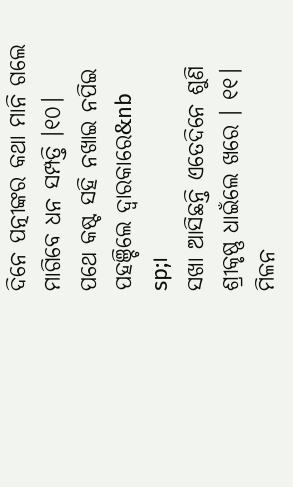ଦିନେ ପତ୍ନୀଙ୍କର କଥା ମାନି ଗଲେ
ମାଗିବେ ଧନ ସମ୍ପତ୍ତି ।୧୦।
ପଥେ କଷ୍ଟ ସହି ନଖାଇ ନପିଇ
ପହଞ୍ଚିଲେ ଦ୍ଵାରକାରେ&nb
sp;।
ସଖା ଆସିଛନ୍ତି ଏତେଦିନେ ଶୁଣି
ଶ୍ରୀକୃଷ୍ଣ ଧାଇଁଲେ ଖରେ । ୧୧।
ମିଳନ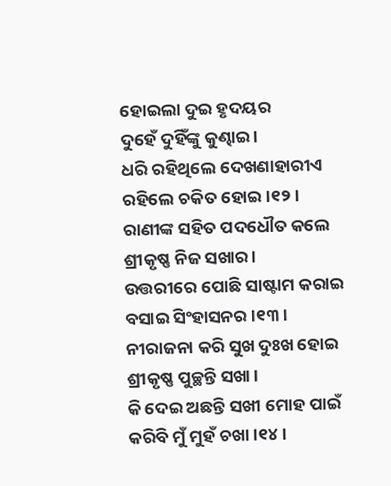ହୋଇଲା ଦୁଇ ହୃଦୟର
ଦୁହେଁ ଦୁହିଁଙ୍କୁ କୁଣ୍ଢାଇ ।
ଧରି ରହିଥିଲେ ଦେଖଣାହାରୀଏ
ରହିଲେ ଚକିତ ହୋଇ ।୧୨।
ରାଣୀଙ୍କ ସହିତ ପଦଧୌତ କଲେ
ଶ୍ରୀକୃଷ୍ଣ ନିଜ ସଖାର ।
ଉତ୍ତରୀରେ ପୋଛି ସାଷ୍ଟାମ କରାଇ
ବସାଇ ସିଂହାସନର ।୧୩।
ନୀରାଜନା କରି ସୁଖ ଦୁଃଖ ହୋଇ
ଶ୍ରୀକୃଷ୍ଣ ପୁଚ୍ଛନ୍ତି ସଖା ।
କି ଦେଇ ଅଛନ୍ତି ସଖୀ ମୋହ ପାଇଁ
କରିବି ମୁଁ ମୁହଁ ଚଖା ।୧୪।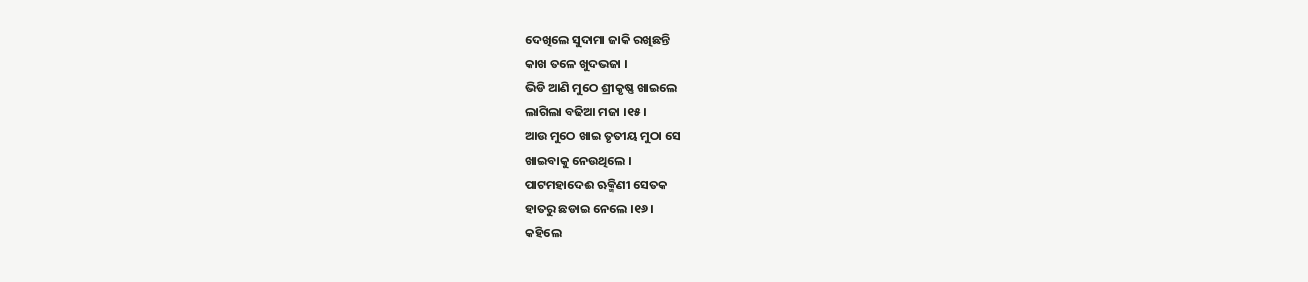ଦେଖିଲେ ସୁଦାମା ଜାକି ରଖିଛନ୍ତି
କାଖ ତଳେ ଖୁଦଭଜା ।
ଭିଡି ଆଣି ମୁଠେ ଶ୍ରୀକୃଷ୍ଣ ଖାଇଲେ
ଲାଗିଲା ବଢିଆ ମଜା ।୧୫।
ଆଉ ମୁଠେ ଖାଇ ତୃତୀୟ ମୁଠା ସେ
ଖାଇବାକୁ ନେଉଥିଲେ ।
ପାଟମହାଦେଈ ଋକ୍ମିଣୀ ସେତକ
ହାତରୁ ଛଡାଇ ନେଲେ ।୧୬।
କହିଲେ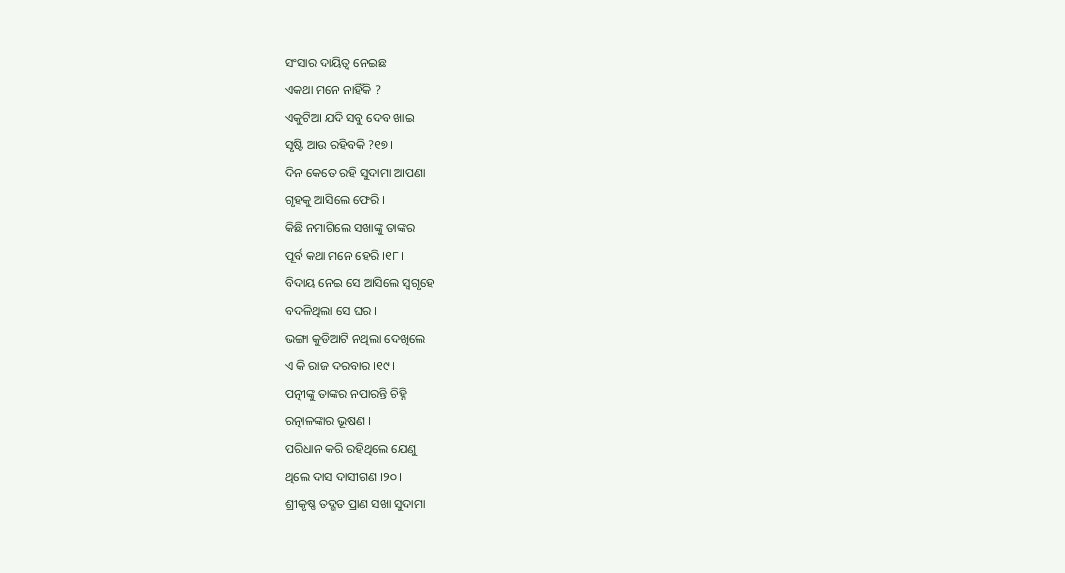ସଂସାର ଦାୟିତ୍ବ ନେଇଛ
ଏକଥା ମନେ ନାହିଁକି ?
ଏକୁଟିଆ ଯଦି ସବୁ ଦେବ ଖାଇ
ସୃଷ୍ଟି ଆଉ ରହିବକି ?୧୭।
ଦିନ କେତେ ରହି ସୁଦାମା ଆପଣା
ଗୃହକୁ ଆସିଲେ ଫେରି ।
କିଛି ନମାଗିଲେ ସଖାଙ୍କୁ ତାଙ୍କର
ପୂର୍ବ କଥା ମନେ ହେରି ।୧୮।
ବିଦାୟ ନେଇ ସେ ଆସିଲେ ସ୍ୱଗୃହେ
ବଦଳିଥିଲା ସେ ଘର ।
ଭଙ୍ଗା କୁଡିଆଟି ନଥିଲା ଦେଖିଲେ
ଏ କି ରାଜ ଦରବାର ।୧୯।
ପତ୍ନୀଙ୍କୁ ତାଙ୍କର ନପାରନ୍ତି ଚିହ୍ନି
ରତ୍ନାଳଙ୍କାର ଭୂଷଣ ।
ପରିଧାନ କରି ରହିଥିଲେ ଯେଣୁ
ଥିଲେ ଦାସ ଦାସୀଗଣ ।୨୦।
ଶ୍ରୀକୃଷ୍ଣ ତଦ୍ଗତ ପ୍ରାଣ ସଖା ସୁଦାମା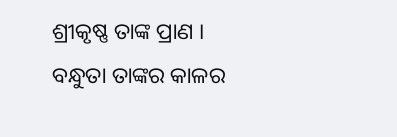ଶ୍ରୀକୃଷ୍ଣ ତାଙ୍କ ପ୍ରାଣ ।
ବନ୍ଧୁତା ତାଙ୍କର କାଳର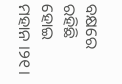ବକ୍ଷରେ
ରହିଛି ହୋଇ ମହାନ ।୨୧।